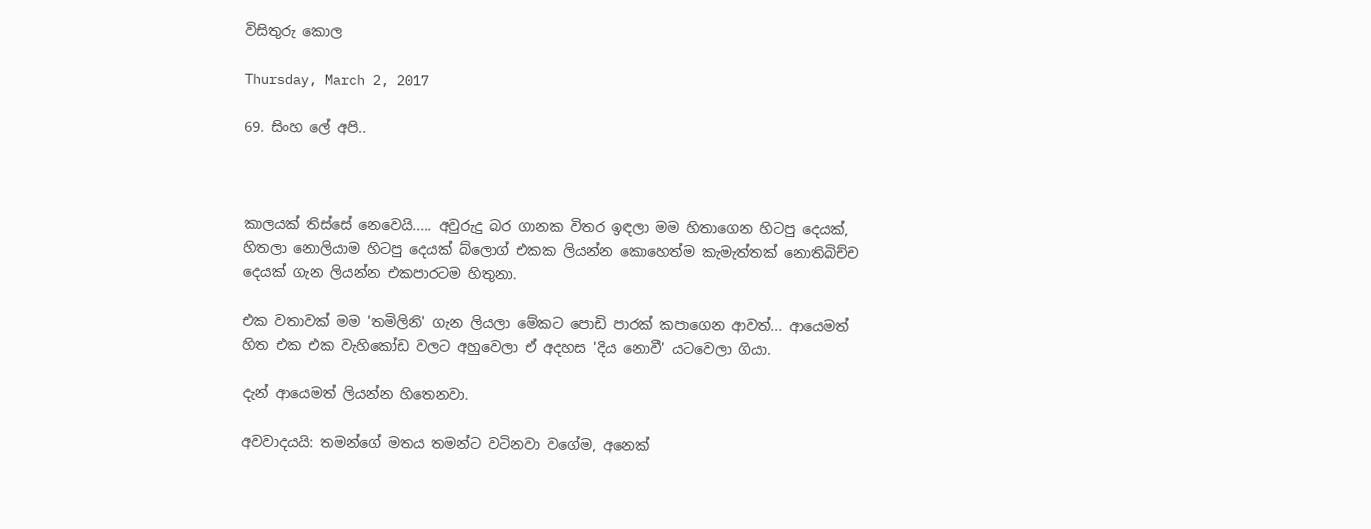විසිතුරු කොල

Thursday, March 2, 2017

69. සිංහ ලේ අපි..



කාලයක් තිස්සේ නෙවෙයි..... අවුරුදු බර ගානක විතර ඉඳලා මම හිතාගෙන හිටපු දෙයක්, හිතලා නොලියාම හිටපු දෙයක් බ්ලොග් එකක ලියන්න කොහෙත්ම කැමැත්තක් නොතිබිච්ච දෙයක් ගැන ලියන්න එකපාරටම හිතුනා.

එක වතාවක් මම 'තමිලිනි' ගැන ලියලා මේකට පොඩි පාරක් කපාගෙන ආවත්... ආයෙමත් හිත එක එක වැහිකෝඩ වලට අහුවෙලා ඒ අදහස 'දිය නොවී' යටවෙලා ගියා.

දැන් ආයෙමත් ලියන්න හිතෙනවා.

අවවාදයයි: තමන්ගේ මතය තමන්ට වටිනවා වගේම, අනෙක්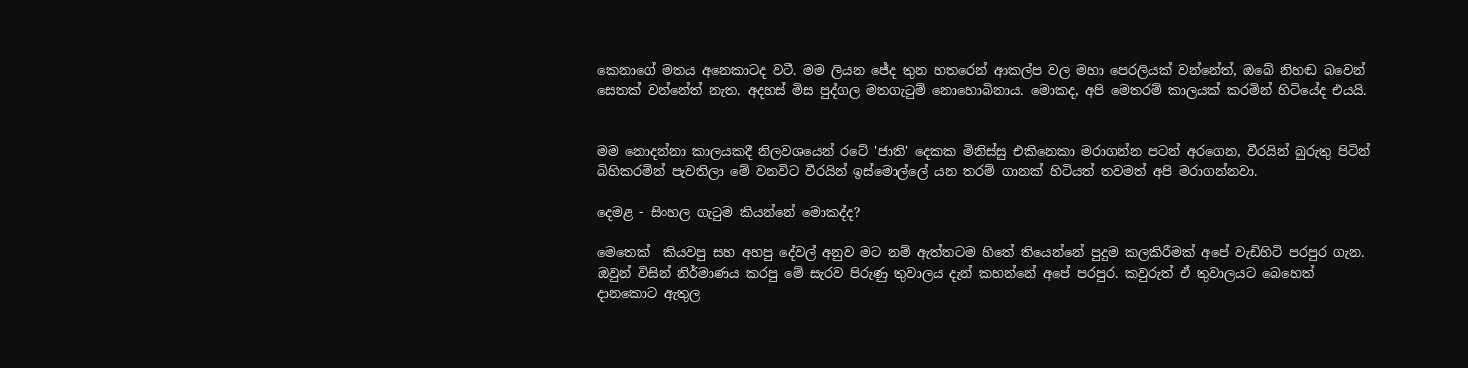කෙනාගේ මතය අනෙකාටද වටී. මම ලියන ජේද තුන හතරෙන් ආකල්ප වල මහා පෙරලියක් වන්නේත්, ඔබේ නිහඬ බවෙන් සෙතක් වන්නේත් නැත. අදහස් මිස පුද්ගල මතගැටුම් නොහොබිනාය. මොකද, අපි මෙතරම් කාලයක් කරමින් හිටියේද එයයි.


මම නොදන්නා කාලයකදී නිලවශයෙන් රටේ 'ජාති' දෙකක මිනිස්සු එකිනෙකා මරාගන්න පටන් අරගෙන, වීරයින් බුරුතු පිටින් බිහිකරමින් පැවතිලා මේ වනවිට වීරයින් ඉස්මොල්ලේ යන තරම් ගානක් හිටියත් තවමත් අපි මරාගන්නවා.

දෙමළ - සිංහල ගැටුම කියන්නේ මොකද්ද?

මෙතෙක්  කියවපු සහ අහපු දේවල් අනුව මට නම් ඇත්තටම හිතේ තියෙන්නේ පුදුම කලකිරීමක් අපේ වැඩිහිටි පරපුර ගැන. ඔවුන් විසින් නිර්මාණය කරපු මේ සැරව පිරුණු තුවාලය දැන් කහන්නේ අපේ පරපුර. කවුරුත් ඒ තුවාලයට බෙහෙත් දානකොට ඇතුල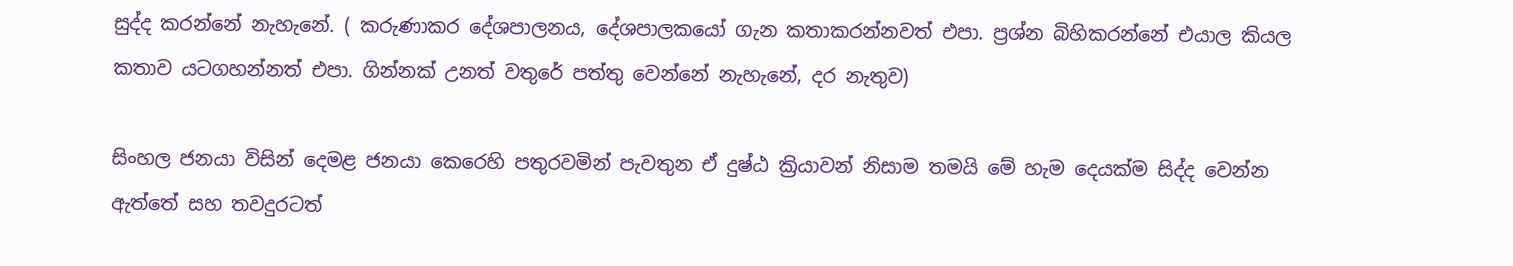සුද්ද කරන්නේ නැහැනේ. ( කරුණාකර දේශපාලනය, දේශපාලකයෝ ගැන කතාකරන්නවත් එපා. ප්‍රශ්න බිහිකරන්නේ එයාල කියල කතාව යටගහන්නත් එපා. ගින්නක් උනත් වතුරේ පත්තු වෙන්නේ නැහැනේ, දර නැතුව)

සිංහල ජනයා විසින් දෙමළ ජනයා කෙරෙහි පතුරවමින් පැවතුන ඒ දුෂ්ඨ ක්‍රියාවන් නිසාම තමයි මේ හැම දෙයක්ම සිද්ද වෙන්න ඇත්තේ සහ තවදුරටත්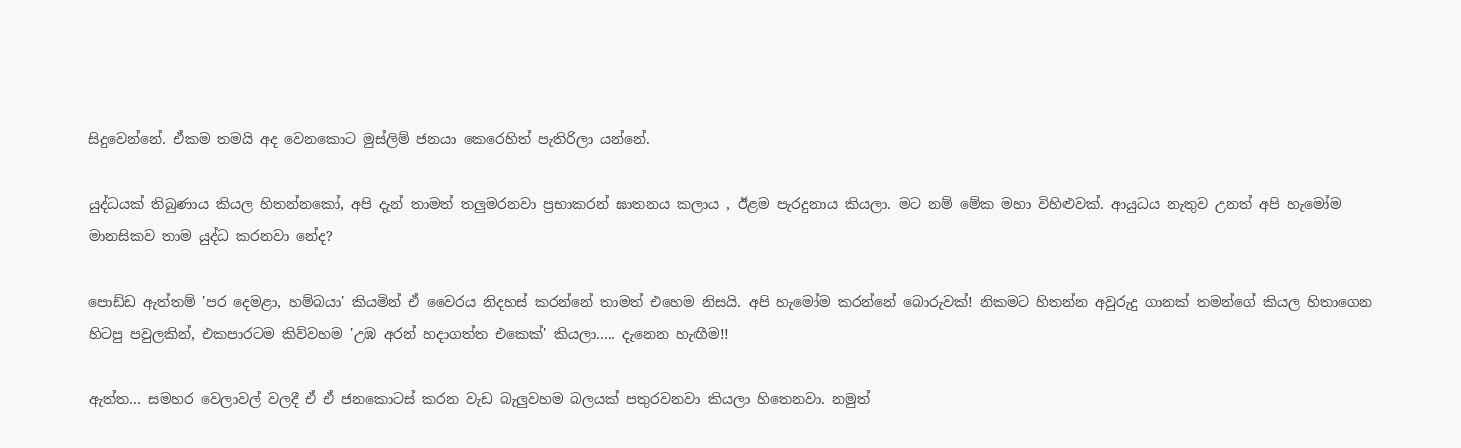සිදුවෙන්නේ. ඒකම තමයි අද වෙනකොට මුස්ලිම් ජනයා කෙරෙහිත් පැතිරිලා යන්නේ.

යුද්ධයක් තිබුණාය කියල හිතන්නකෝ, අපි දැන් තාමත් තලුමරනවා ප්‍රභාකරන් ඝාතනය කලාය , ඊළම පැරදුනාය කියලා. මට නම් මේක මහා විහිළුවක්. ආයුධය නැතුව උනත් අපි හැමෝම මානසිකව තාම යුද්ධ කරනවා නේද?

පොඩ්ඩ ඇත්තම් 'පර දෙමළා, හම්බයා' කියමින් ඒ වෛරය නිදහස් කරන්නේ තාමත් එහෙම නිසයි. අපි හැමෝම කරන්නේ බොරුවක්! නිකමට හිතන්න අවුරුදු ගානක් තමන්ගේ කියල හිතාගෙන හිටපු පවුලකින්, එකපාරටම කිව්වහම 'උඹ අරන් හදාගත්ත එකෙක්' කියලා..... දැනෙන හැඟීම!!

ඇත්ත... සමහර වෙලාවල් වලදී ඒ ඒ ජනකොටස් කරන වැඩ බැලුවහම බලයක් පතුරවනවා කියලා හිතෙනවා. නමුත්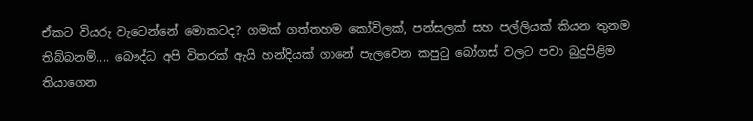ඒකට වියරු වැටෙන්නේ මොකටද? ගමක් ගත්තහම කෝවිලක්, පන්සලක් සහ පල්ලියක් කියන තුනම තිබ්බනම්.... බෞද්ධ අපි විතරක් ඇයි හන්දියක් ගානේ පැලවෙන කපුටු බෝගස් වලට පවා බුදුපිළිම තියාගෙන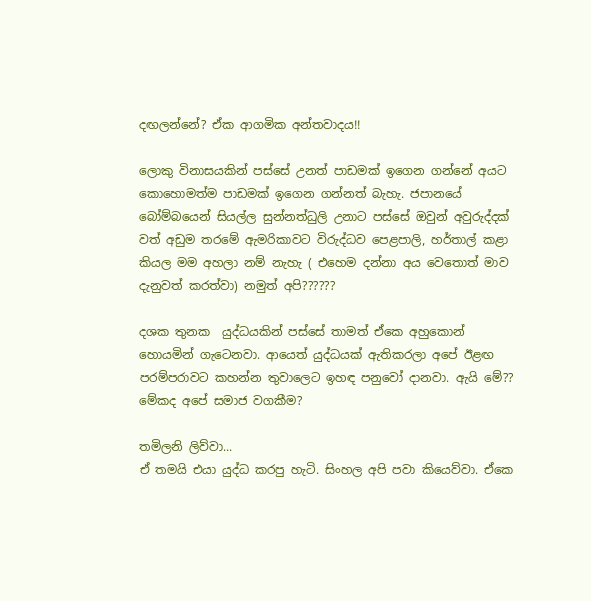දඟලන්නේ? ඒක ආගමික අන්තවාදය!!

ලොකු විනාසයකින් පස්සේ උනත් පාඩමක් ඉගෙන ගන්නේ අයට කොහොමත්ම පාඩමක් ඉගෙන ගන්නත් බැහැ. ජපානයේ බෝම්බයෙන් සියල්ල සුන්නත්ධුලි උනාට පස්සේ ඔවුන් අවුරුද්දක් වත් අඩුම තරමේ ඇමරිකාවට විරුද්ධව පෙළපාලි, හර්තාල් කළා කියල මම අහලා නම් නැහැ ( එහෙම දන්නා අය වෙතොත් මාව දැනුවත් කරත්වා) නමුත් අපි??????

දශක තුනක  යුද්ධයකින් පස්සේ තාමත් ඒකෙ අහුකොන් හොයමින් ගැටෙනවා. ආයෙත් යුද්ධයක් ඇතිකරලා අපේ ඊළඟ පරම්පරාවට කහන්න තුවාලෙට ඉහඳ පනුවෝ දානවා. ඇයි මේ?? මේකද අපේ සමාජ වගකීම?

තමිලනි ලිව්වා...
ඒ තමයි එයා යුද්ධ කරපු හැටි. සිංහල අපි පවා කියෙව්වා. ඒකෙ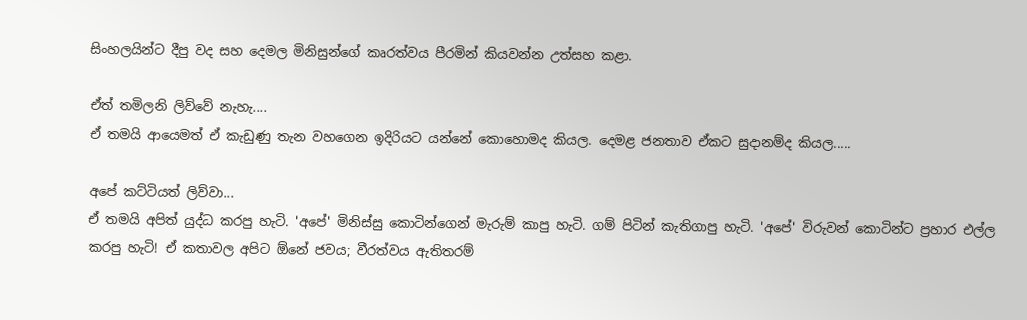සිංහලයින්ට දීපු වද සහ දෙමල මිනිසුන්ගේ කෘරත්වය පීරමින් කියවන්න උත්සහ කළා.

ඒත් තමිලනි ලිව්වේ නැහැ....
ඒ තමයි ආයෙමත් ඒ කැඩුණු තැන වහගෙන ඉදිරියට යන්නේ කොහොමද කියල. දෙමළ ජනතාව ඒකට සුදානම්ද කියල.....

අපේ කට්ටියත් ලිව්වා...
ඒ තමයි අපිත් යුද්ධ කරපු හැටි. 'අපේ' මිනිස්සු කොටින්ගෙන් මැරුම් කාපු හැටි. ගම් පිටින් කැතිගාපු හැටි. 'අපේ' විරුවන් කොටින්ට ප්‍රහාර එල්ල කරපු හැටි! ඒ කතාවල අපිට ඕනේ ජවය; වීරත්වය ඇතිතරම්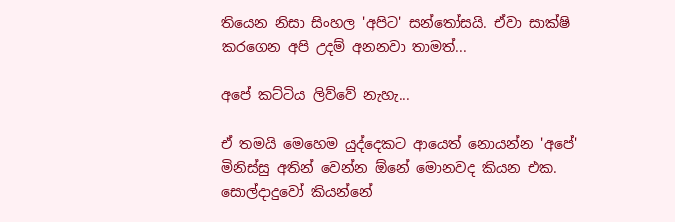තියෙන නිසා සිංහල 'අපිට' සන්තෝසයි. ඒවා සාක්ෂි කරගෙන අපි උදම් අනනවා තාමත්...

අපේ කට්ටිය ලිව්වේ නැහැ...

ඒ තමයි මෙහෙම යුද්දෙකට ආයෙත් නොයන්න 'අපේ' මිනිස්සු අතින් වෙන්න ඕනේ මොනවද කියන එක. සොල්දාදුවෝ කියන්නේ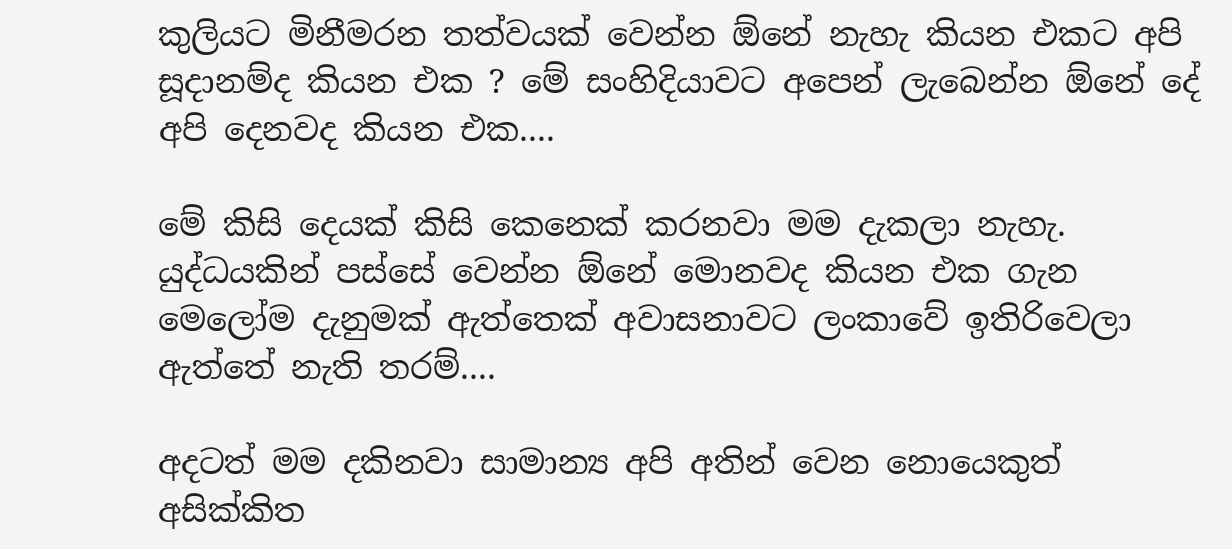කුලියට මිනීමරන තත්වයක් වෙන්න ඕනේ නැහැ කියන එකට අපි සූදානම්ද කියන එක ? මේ සංහිදියාවට අපෙන් ලැබෙන්න ඕනේ දේ අපි දෙනවද කියන එක....

මේ කිසි දෙයක් කිසි කෙනෙක් කරනවා මම දැකලා නැහැ. යුද්ධයකින් පස්සේ වෙන්න ඕනේ මොනවද කියන එක ගැන මෙලෝම දැනුමක් ඇත්තෙක් අවාසනාවට ලංකාවේ ඉතිරිවෙලා ඇත්තේ නැති තරම්....

අදටත් මම දකිනවා සාමාන්‍ය අපි අතින් වෙන නොයෙකුත් අසික්කිත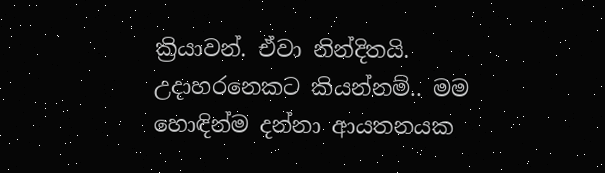ක්‍රියාවන්. ඒවා නින්දිතයි. උදාහරනෙකට කියන්නම්.. මම හොඳින්ම දන්නා ආයතනයක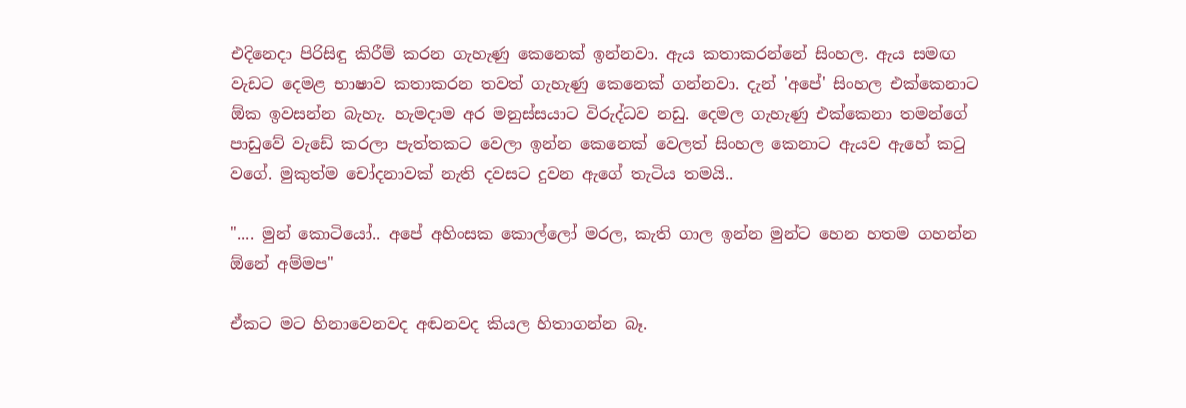එදිනෙදා පිරිසිඳු කිරීම් කරන ගැහැණු කෙනෙක් ඉන්නවා. ඇය කතාකරන්නේ සිංහල. ඇය සමඟ වැඩට දෙමළ භාෂාව කතාකරන තවත් ගැහැණු කෙනෙක් ගන්නවා. දැන් 'අපේ' සිංහල එක්කෙනාට ඕක ඉවසන්න බැහැ. හැමදාම අර මනුස්සයාට විරුද්ධව නඩු. දෙමල ගැහැණු එක්කෙනා තමන්ගේ පාඩුවේ වැඩේ කරලා පැත්තකට වෙලා ඉන්න කෙනෙක් වෙලත් සිංහල කෙනාට ඇයව ඇහේ කටු වගේ. මුකුත්ම චෝදනාවක් නැති දවසට දුවන ඇගේ තැටිය තමයි..

".... මුන් කොටියෝ.. අපේ අහිංසක කොල්ලෝ මරල, කැති ගාල ඉන්න මුන්ට හෙන හතම ගහන්න ඕනේ අම්මප"

ඒකට මට හිනාවෙනවද අඬනවද කියල හිතාගන්න බෑ.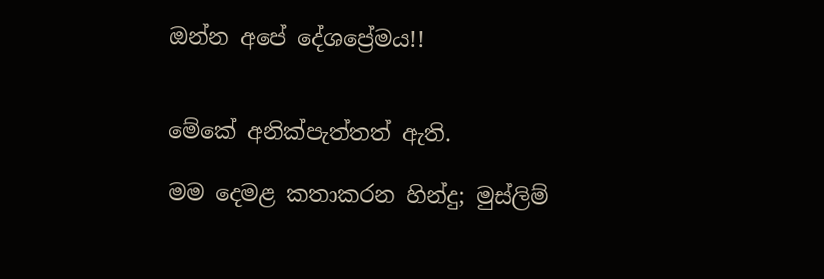ඔන්න අපේ දේශප්‍රේමය!!


මේකේ අනික්පැත්තත් ඇති.

මම දෙමළ කතාකරන හින්දු; මුස්ලිම්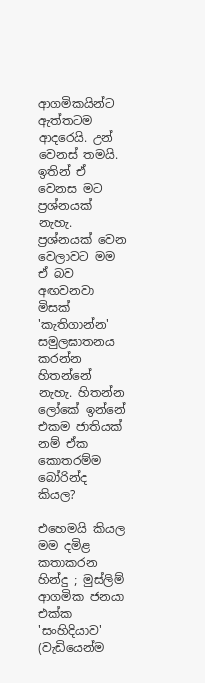ආගමිකයින්ට ඇත්තටම ආදරෙයි. උන් වෙනස් තමයි. ඉතින් ඒ වෙනස මට ප්‍රශ්නයක් නැහැ. ප්‍රශ්නයක් වෙන වෙලාවට මම ඒ බව අඟවනවා මිසක් 'කැතිගාන්න' සමුලඝාතනය කරන්න හිතන්නේ නැහැ. හිතන්න ලෝකේ ඉන්නේ එකම ජාතියක් නම් ඒක කොතරම්ම බෝරින්ද කියල?

එහෙමයි කියල මම දමිළ කතාකරන හින්දු ; මුස්ලිම් ආගමික ජනයා එක්ක 'සංහිදියාව' (වැඩියෙන්ම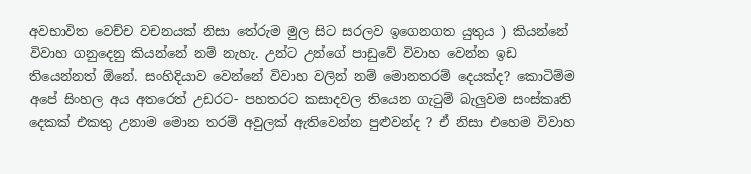අවභාවිත වෙච්ච වචනයක් නිසා තේරුම මුල සිට සරලව ඉගෙනගත යුතුය ) කියන්නේ විවාහ ගනුදෙනු කියන්නේ නම් නැහැ. උන්ට උන්ගේ පාඩුවේ විවාහ වෙන්න ඉඩ තියෙන්නත් ඕනේ. සංහිදියාව වෙන්නේ විවාහ වලින් නම් මොනතරම් දෙයක්ද? කොටිම්ම අපේ සිංහල අය අතරෙත් උඩරට- පහතරට කසාදවල තියෙන ගැටුම් බැලුවම සංස්කෘති දෙකක් එකතු උනාම මොන තරම් අවුලක් ඇතිවෙන්න පුළුවන්ද ? ඒ නිසා එහෙම විවාහ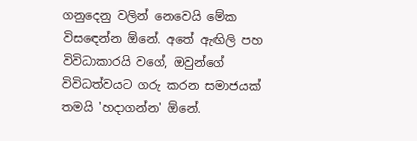ගනුදෙනු වලින් නෙවෙයි මේක විසඳෙන්න ඕනේ. අතේ ඇඟිලි පහ විවිධාකාරයි වගේ, ඔවුන්ගේ විවිධත්වයට ගරු කරන සමාජයක් තමයි 'හදාගන්න' ඕනේ.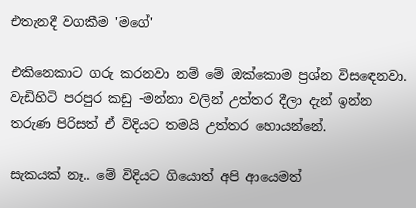එතැනදී වගකීම 'මගේ'

එකිනෙකාට ගරු කරනවා නම් මේ ඔක්කොම ප්‍රශ්න විසඳෙනවා. වැඩිහිටි පරපුර කඩු -මන්නා වලින් උත්තර දීලා දැන් ඉන්න තරුණ පිරිසත් ඒ විදියට තමයි උත්තර හොයන්නේ.

සැකයක් නෑ.. මේ විදියට ගියොත් අපි ආයෙමත්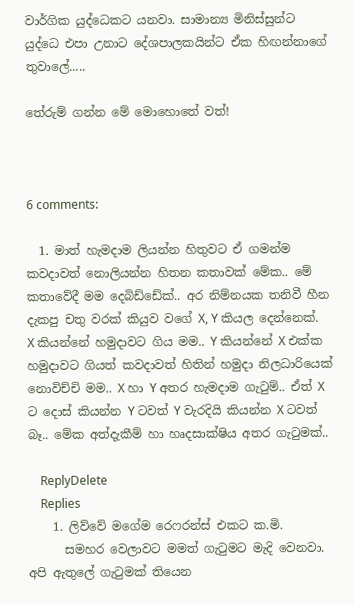වාර්ගික යුද්ධෙකට යනවා. සාමාන්‍ය මිනිස්සුන්ට යුද්ධෙ එපා උනාට දේශපාලකයින්ට ඒක හිඟන්නාගේ තුවාලේ.....

තේරුම් ගන්න මේ මොහොතේ වත්!



6 comments:

  1. මාත් හැමදාම ලියන්න හිතුවට ඒ ගමන්ම කවදාවත් නොලියන්න හිතන කතාවක් මේක.. මේ කතාවේදී මම දෙබිඩ්ඩේක්.. අර නිම්නයක තනිවී හීන දැකපු චතු වරක් කියුව වගේ X, Y කියල දෙන්නෙක්. X කියන්නේ හමුදාවට ගිය මම.. Y කියන්නේ X එක්ක හමුදාවට ගියත් කවදාවත් හිතින් හමුදා නිලධාරියෙක් නොවිච්චි මම.. X හා Y අතර හැමදාම ගැටුම්.. ඒත් X ට දොස් කියන්න Y ටවත් Y වැරදියි කියන්න X ටවත් බෑ.. මේක අත්දැකීම් හා හෘදසාක්ෂිය අතර ගැටුමක්..

    ReplyDelete
    Replies
    1. ලිව්වේ මගේම රෙෆරන්ස් එකට ක.මි.
      සමහර වෙලාවට මමත් ගැටුමට මැදි වෙනවා. අපි ඇතුලේ ගැටුමක් තියෙන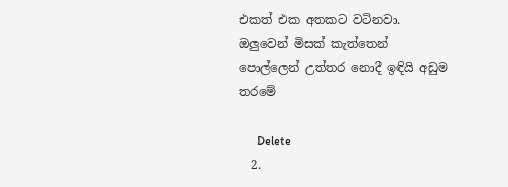එකත් එක අතකට වටිනවා. ඔලුවෙන් මිසක් කැත්තෙන් පොල්ලෙන් උත්තර නොදී ඉඳියි අඩුම තරමේ

      Delete
  2.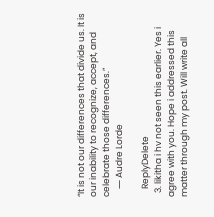“It is not our differences that divide us. It is our inability to recognize, accept, and celebrate those differences.”
    ― Audre Lorde

    ReplyDelete
  3. likitha i hv not seen this earlier. Yes i agree with you. Hope i addressed this matter through my post. Will write all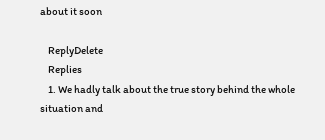about it soon

    ReplyDelete
    Replies
    1. We hadly talk about the true story behind the whole situation and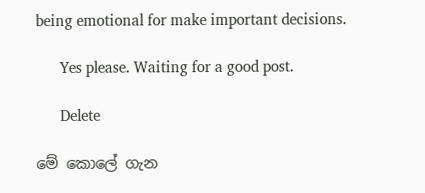being emotional for make important decisions.

      Yes please. Waiting for a good post.

      Delete

මේ කොලේ ගැන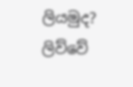ලියමුද? ලිව්වේ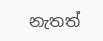නැතත්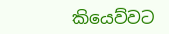කියෙව්වට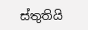ස්තුතියි